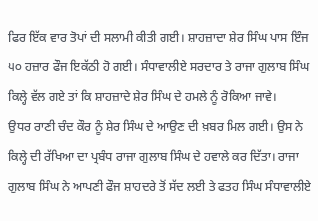ਫਿਰ ਇੱਕ ਵਾਰ ਤੋਪਾਂ ਦੀ ਸਲਾਮੀ ਕੀਤੀ ਗਈ। ਸ਼ਾਹਜ਼ਾਦਾ ਸ਼ੇਰ ਸਿੰਘ ਪਾਸ ਇੰਜ ੫੦ ਹਜ਼ਾਰ ਫੌਜ ਇਕੱਠੀ ਹੋ ਗਈ। ਸੰਧਾਵਾਲੀਏ ਸਰਦਾਰ ਤੇ ਰਾਜਾ ਗੁਲਾਬ ਸਿੰਘ ਕਿਲ੍ਹੇ ਵੱਲ ਗਏ ਤਾਂ ਕਿ ਸ਼ਾਹਜ਼ਾਦੇ ਸ਼ੇਰ ਸਿੰਘ ਦੇ ਹਮਲੇ ਨੂੰ ਰੋਕਿਆ ਜਾਵੇ।
ਉਧਰ ਰਾਣੀ ਚੰਦ ਕੌਰ ਨੂੰ ਸ਼ੇਰ ਸਿੰਘ ਦੇ ਆਉਣ ਦੀ ਖ਼ਬਰ ਮਿਲ ਗਈ। ਉਸ ਨੇ ਕਿਲ੍ਹੇ ਦੀ ਰੱਖਿਆ ਦਾ ਪ੍ਰਬੰਧ ਰਾਜਾ ਗੁਲਾਬ ਸਿੰਘ ਦੇ ਹਵਾਲੇ ਕਰ ਦਿੱਤਾ। ਰਾਜਾ ਗੁਲਾਬ ਸਿੰਘ ਨੇ ਆਪਣੀ ਫੌਜ ਸ਼ਾਹਦਰੇ ਤੋਂ ਸੱਦ ਲਈ ਤੇ ਫਤਹ ਸਿੰਘ ਸੰਧਾਵਾਲੀਏ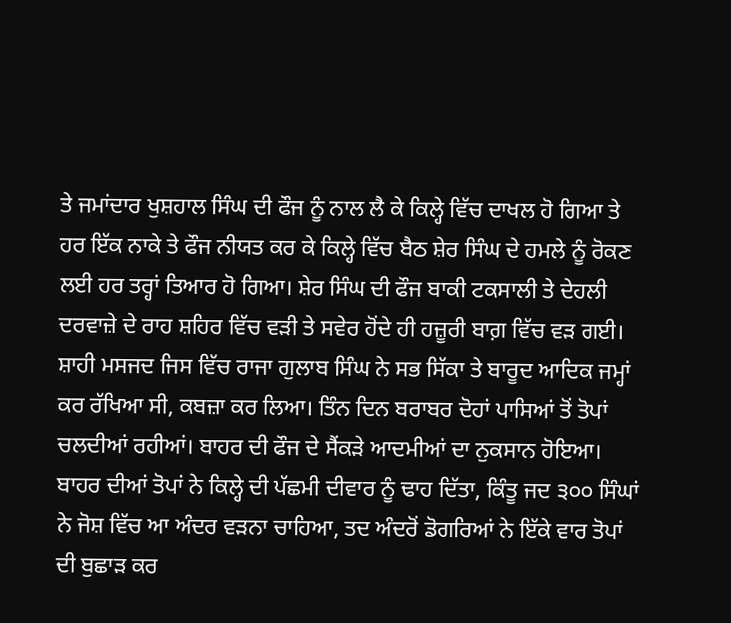ਤੇ ਜਮਾਂਦਾਰ ਖੁਸ਼ਹਾਲ ਸਿੰਘ ਦੀ ਫੌਜ ਨੂੰ ਨਾਲ ਲੈ ਕੇ ਕਿਲ੍ਹੇ ਵਿੱਚ ਦਾਖਲ ਹੋ ਗਿਆ ਤੇ ਹਰ ਇੱਕ ਨਾਕੇ ਤੇ ਫੌਜ ਨੀਯਤ ਕਰ ਕੇ ਕਿਲ੍ਹੇ ਵਿੱਚ ਬੈਠ ਸ਼ੇਰ ਸਿੰਘ ਦੇ ਹਮਲੇ ਨੂੰ ਰੋਕਣ ਲਈ ਹਰ ਤਰ੍ਹਾਂ ਤਿਆਰ ਹੋ ਗਿਆ। ਸ਼ੇਰ ਸਿੰਘ ਦੀ ਫੌਜ ਬਾਕੀ ਟਕਸਾਲੀ ਤੇ ਦੇਹਲੀ ਦਰਵਾਜ਼ੇ ਦੇ ਰਾਹ ਸ਼ਹਿਰ ਵਿੱਚ ਵੜੀ ਤੇ ਸਵੇਰ ਹੋਂਦੇ ਹੀ ਹਜ਼ੂਰੀ ਬਾਗ਼ ਵਿੱਚ ਵੜ ਗਈ। ਸ਼ਾਹੀ ਮਸਜਦ ਜਿਸ ਵਿੱਚ ਰਾਜਾ ਗੁਲਾਬ ਸਿੰਘ ਨੇ ਸਭ ਸਿੱਕਾ ਤੇ ਬਾਰੂਦ ਆਦਿਕ ਜਮ੍ਹਾਂ ਕਰ ਰੱਖਿਆ ਸੀ, ਕਬਜ਼ਾ ਕਰ ਲਿਆ। ਤਿੰਨ ਦਿਨ ਬਰਾਬਰ ਦੋਹਾਂ ਪਾਸਿਆਂ ਤੋਂ ਤੋਪਾਂ ਚਲਦੀਆਂ ਰਹੀਆਂ। ਬਾਹਰ ਦੀ ਫੌਜ ਦੇ ਸੈਂਕੜੇ ਆਦਮੀਆਂ ਦਾ ਨੁਕਸਾਨ ਹੋਇਆ। ਬਾਹਰ ਦੀਆਂ ਤੋਪਾਂ ਨੇ ਕਿਲ੍ਹੇ ਦੀ ਪੱਛਮੀ ਦੀਵਾਰ ਨੂੰ ਢਾਹ ਦਿੱਤਾ, ਕਿੰਤੂ ਜਦ ੩੦੦ ਸਿੰਘਾਂ ਨੇ ਜੋਸ਼ ਵਿੱਚ ਆ ਅੰਦਰ ਵੜਨਾ ਚਾਹਿਆ, ਤਦ ਅੰਦਰੋਂ ਡੋਗਰਿਆਂ ਨੇ ਇੱਕੇ ਵਾਰ ਤੋਪਾਂ ਦੀ ਬੁਛਾੜ ਕਰ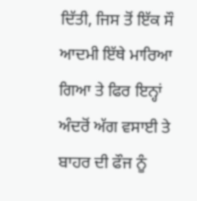ਦਿੱਤੀ, ਜਿਸ ਤੋਂ ਇੱਕ ਸੌ ਆਦਮੀ ਇੱਥੇ ਮਾਰਿਆ ਗਿਆ ਤੇ ਫਿਰ ਇਨ੍ਹਾਂ ਅੰਦਰੋਂ ਅੱਗ ਵਸਾਈ ਤੇ ਬਾਹਰ ਦੀ ਫੌਜ ਨੂੰ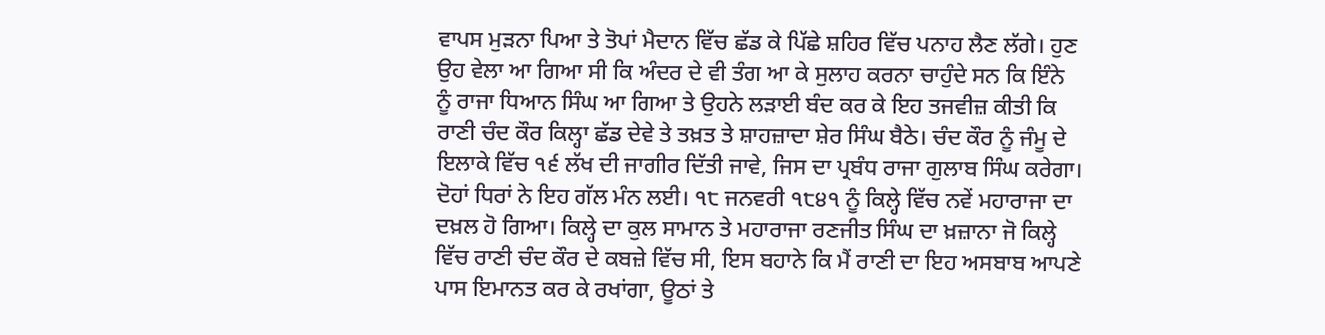ਵਾਪਸ ਮੁੜਨਾ ਪਿਆ ਤੇ ਤੋਪਾਂ ਮੈਦਾਨ ਵਿੱਚ ਛੱਡ ਕੇ ਪਿੱਛੇ ਸ਼ਹਿਰ ਵਿੱਚ ਪਨਾਹ ਲੈਣ ਲੱਗੇ। ਹੁਣ ਉਹ ਵੇਲਾ ਆ ਗਿਆ ਸੀ ਕਿ ਅੰਦਰ ਦੇ ਵੀ ਤੰਗ ਆ ਕੇ ਸੁਲਾਹ ਕਰਨਾ ਚਾਹੁੰਦੇ ਸਨ ਕਿ ਇੰਨੇ ਨੂੰ ਰਾਜਾ ਧਿਆਨ ਸਿੰਘ ਆ ਗਿਆ ਤੇ ਉਹਨੇ ਲੜਾਈ ਬੰਦ ਕਰ ਕੇ ਇਹ ਤਜਵੀਜ਼ ਕੀਤੀ ਕਿ ਰਾਣੀ ਚੰਦ ਕੌਰ ਕਿਲ੍ਹਾ ਛੱਡ ਦੇਵੇ ਤੇ ਤਖ਼ਤ ਤੇ ਸ਼ਾਹਜ਼ਾਦਾ ਸ਼ੇਰ ਸਿੰਘ ਬੈਠੇ। ਚੰਦ ਕੌਰ ਨੂੰ ਜੰਮੂ ਦੇ ਇਲਾਕੇ ਵਿੱਚ ੧੬ ਲੱਖ ਦੀ ਜਾਗੀਰ ਦਿੱਤੀ ਜਾਵੇ, ਜਿਸ ਦਾ ਪ੍ਰਬੰਧ ਰਾਜਾ ਗੁਲਾਬ ਸਿੰਘ ਕਰੇਗਾ। ਦੋਹਾਂ ਧਿਰਾਂ ਨੇ ਇਹ ਗੱਲ ਮੰਨ ਲਈ। ੧੮ ਜਨਵਰੀ ੧੮੪੧ ਨੂੰ ਕਿਲ੍ਹੇ ਵਿੱਚ ਨਵੇਂ ਮਹਾਰਾਜਾ ਦਾ ਦਖ਼ਲ ਹੋ ਗਿਆ। ਕਿਲ੍ਹੇ ਦਾ ਕੁਲ ਸਾਮਾਨ ਤੇ ਮਹਾਰਾਜਾ ਰਣਜੀਤ ਸਿੰਘ ਦਾ ਖ਼ਜ਼ਾਨਾ ਜੋ ਕਿਲ੍ਹੇ ਵਿੱਚ ਰਾਣੀ ਚੰਦ ਕੌਰ ਦੇ ਕਬਜ਼ੇ ਵਿੱਚ ਸੀ, ਇਸ ਬਹਾਨੇ ਕਿ ਮੈਂ ਰਾਣੀ ਦਾ ਇਹ ਅਸਬਾਬ ਆਪਣੇ ਪਾਸ ਇਮਾਨਤ ਕਰ ਕੇ ਰਖਾਂਗਾ, ਊਠਾਂ ਤੇ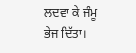ਲਦਵਾ ਕੇ ਜੰਮੂ ਭੇਜ ਦਿੱਤਾ।